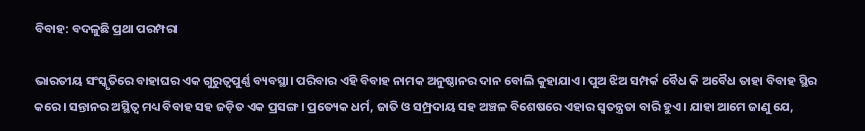ବିବାହ: ବଦଳୁଛି ପ୍ରଥା ପରମ୍ପରା

ଭାରତୀୟ ସଂସ୍କୃତିରେ ବାହାଘର ଏକ ଗୁରୁତ୍ୱପୁର୍ଣ୍ଣ ବ୍ୟବସ୍ଥା। ପରିବାର ଏହି ବିବାହ ନାମକ ଅନୁଷ୍ଠାନର ଦାନ ବୋଲି କୁହାଯାଏ। ପୁଅ ଝିଅ ସମ୍ପର୍କ ବୈଧ କି ଅବୈଧ ତାହା ବିବାହ ସ୍ଥିର କରେ। ସନ୍ତାନର ଅସ୍ଥିତ୍ୱ ମଧ୍ୟ ବିବାହ ସହ ଜଡ଼ିତ ଏକ ପ୍ରସଙ୍ଗ। ପ୍ରତ୍ୟେକ ଧର୍ମ, ଜାତି ଓ ସମ୍ପ୍ରଦାୟ ସହ ଅଞ୍ଚଳ ବିଶେଷରେ ଏହାର ସ୍ୱତନ୍ତ୍ରତା ବାରି ହୁଏ। ଯାହା ଆମେ ଜାଣୁ ଯେ,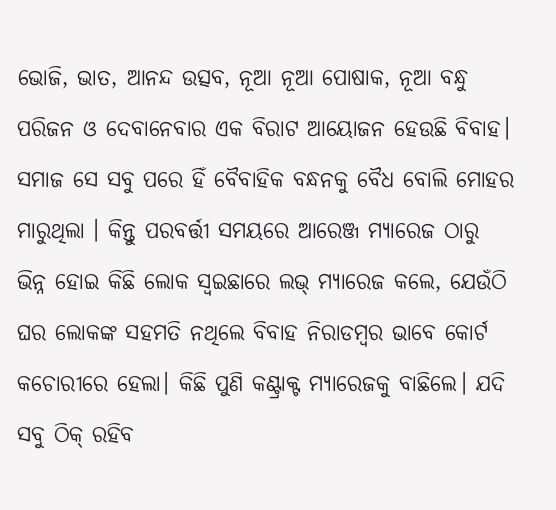ଭୋଜି, ଭାତ, ଆନନ୍ଦ ଉତ୍ସବ, ନୂଆ ନୂଆ ପୋଷାକ, ନୂଆ ବନ୍ଧୁ ପରିଜନ ଓ ଦେବାନେବାର ଏକ ବିରାଟ ଆୟୋଜନ ହେଉଛି ବିବାହ। ସମାଜ ସେ ସବୁ ପରେ ହିଁ ବୈବାହିକ ବନ୍ଧନକୁ ବୈଧ ବୋଲି ମୋହର ମାରୁଥିଲା । କିନ୍ତୁ ପରବର୍ତ୍ତୀ ସମୟରେ ଆରେଞ୍ଜ ମ୍ୟାରେଜ ଠାରୁ ଭିନ୍ନ ହୋଇ କିଛି ଲୋକ ସ୍ୱଇଛାରେ ଲଭ୍ ମ୍ୟାରେଜ କଲେ, ଯେଉଁଠି ଘର ଲୋକଙ୍କ ସହମତି ନଥିଲେ ବିବାହ ନିରାଡମ୍ବର ଭାବେ କୋର୍ଟ କଚୋରୀରେ ହେଲା। କିଛି ପୁଣି କଣ୍ଟ୍ରାକ୍ଟ ମ୍ୟାରେଜକୁ ବାଛିଲେ। ଯଦି ସବୁ ଠିକ୍ ରହିବ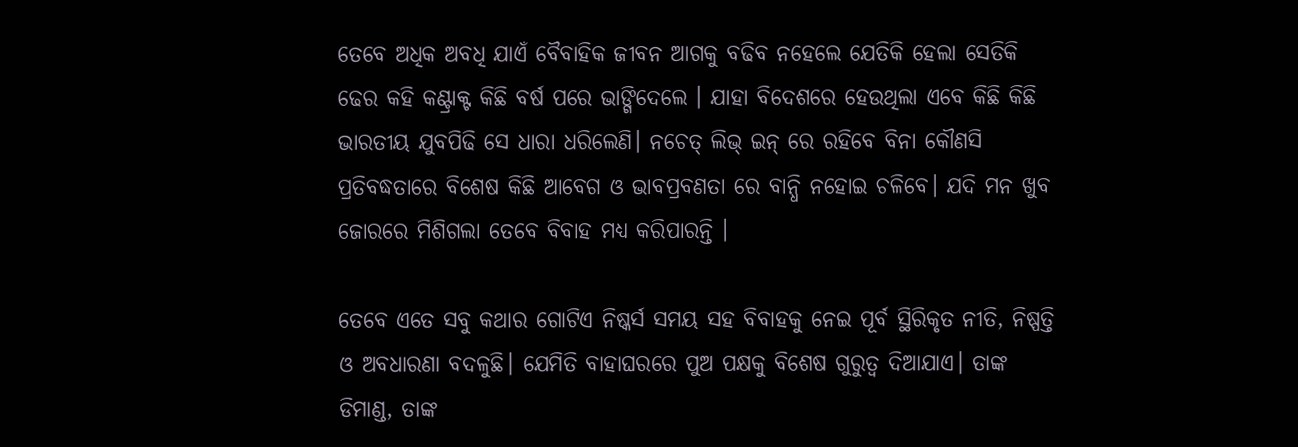ତେବେ ଅଧିକ ଅବଧି ଯାଏଁ ବୈବାହିକ ଜୀବନ ଆଗକୁ ବଢିବ ନହେଲେ ଯେତିକି ହେଲା ସେତିକି ଢେର କହି କଣ୍ଟ୍ରାକ୍ଟ କିଛି ବର୍ଷ ପରେ ଭାଙ୍ଗିଦେଲେ । ଯାହା ବିଦେଶରେ ହେଉଥିଲା ଏବେ କିଛି କିଛି ଭାରତୀୟ ଯୁବପିଢି ସେ ଧାରା ଧରିଲେଣି। ନଚେତ୍ ଲିଭ୍ ଇନ୍ ରେ ରହିବେ ବିନା କୌଣସି ପ୍ରତିବଦ୍ଧତାରେ ବିଶେଷ କିଛି ଆବେଗ ଓ ଭାବପ୍ରବଣତା ରେ ବାନ୍ଧି ନହୋଇ ଚଳିବେ। ଯଦି ମନ ଖୁବ ଜୋରରେ ମିଶିଗଲା ତେବେ ବିବାହ ମଧ୍ୟ କରିପାରନ୍ତି ।

ତେବେ ଏତେ ସବୁ କଥାର ଗୋଟିଏ ନିଷ୍କର୍ସ ସମୟ ସହ ବିବାହକୁ ନେଇ ପୂର୍ବ ସ୍ଥିରିକୃତ ନୀତି, ନିଷ୍ପତ୍ତି ଓ ଅବଧାରଣା ବଦଳୁଛି। ଯେମିତି ବାହାଘରରେ ପୁଅ ପକ୍ଷକୁ ବିଶେଷ ଗୁରୁତ୍ୱ ଦିଆଯାଏ। ତାଙ୍କ ଡିମାଣ୍ଡ, ତାଙ୍କ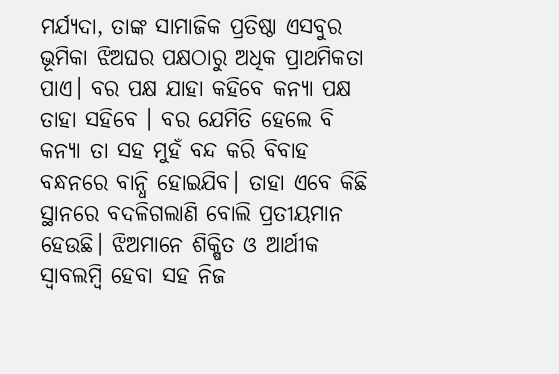ମର୍ଯ୍ୟଦା, ତାଙ୍କ ସାମାଜିକ ପ୍ରତିଷ୍ଠା ଏସବୁର ଭୂମିକା ଝିଅଘର ପକ୍ଷଠାରୁ ଅଧିକ ପ୍ରାଥମିକତା ପାଏ। ବର ପକ୍ଷ ଯାହା କହିବେ କନ୍ୟା ପକ୍ଷ ତାହା ସହିବେ । ବର ଯେମିତି ହେଲେ ବି କନ୍ୟା ତା ସହ ମୁହଁ ବନ୍ଦ କରି ବିବାହ ବନ୍ଧନରେ ବାନ୍ଧି ହୋଇଯିବ। ତାହା ଏବେ କିଛି ସ୍ଥାନରେ ବଦଳିଗଲାଣି ବୋଲି ପ୍ରତୀୟମାନ ହେଉଛି। ଝିଅମାନେ ଶିକ୍ଷିତ ଓ ଆର୍ଥୀକ ସ୍ୱାବଲମ୍ବି ହେବା ସହ ନିଜ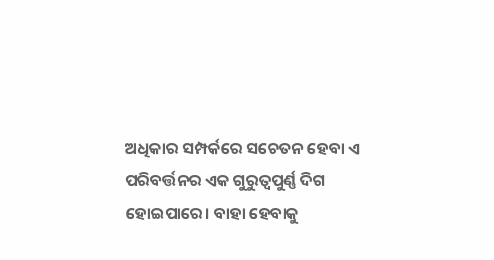ଅଧିକାର ସମ୍ପର୍କରେ ସଚେତନ ହେବା ଏ ପରିବର୍ତ୍ତନର ଏକ ଗୁରୁତ୍ୱପୁର୍ଣ୍ଣ ଦିଗ ହୋଇପାରେ। ବାହା ହେବାକୁ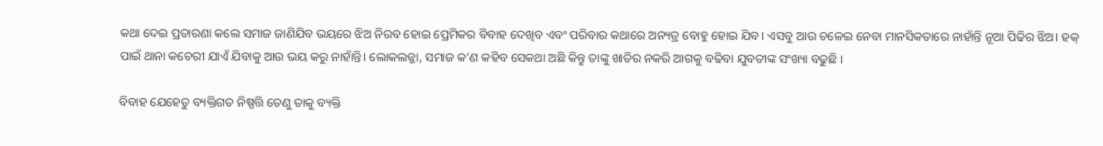କଥା ଦେଇ ପ୍ରତାରଣା କଲେ ସମାଜ ଜାଣିଯିବ ଭୟରେ ଝିଅ ନିରବ ହୋଇ ପ୍ରେମିକର ବିବାହ ଦେଖିବ ଏବଂ ପରିବାର କଥାରେ ଅନ୍ୟତ୍ର ବୋହୁ ହୋଇ ଯିବ। ଏସବୁ ଆଉ ଚଳେଇ ନେବା ମାନସିକତାରେ ନାହାଁନ୍ତି ନୂଆ ପିଢିର ଝିଅ। ହକ୍ ପାଇଁ ଥାନା କଚେରୀ ଯାଏଁ ଯିବାକୁ ଆଉ ଭୟ କରୁ ନାହାଁନ୍ତି। ଲୋକଲଜ୍ଜା, ସମାଜ କ’ଣ କହିବ ସେକଥା ଅଛି କିନ୍ତୁ ତାଙ୍କୁ ଖାତିର ନକରି ଆଗକୁ ବଢିବା ଯୁବତୀଙ୍କ ସଂଖ୍ୟା ବଢୁଛି ।

ବିବାହ ଯେହେତୁ ବ୍ୟକ୍ତିଗତ ନିଷ୍ପତ୍ତି ତେଣୁ ତାକୁ ବ୍ୟକ୍ତି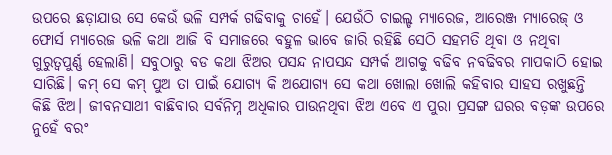ଉପରେ ଛଡ଼ାଯାଉ ସେ କେଉଁ ଭଳି ସମ୍ପର୍କ ଗଢିବାକୁ ଚାହେଁ। ଯେଉଁଠି ଚାଇଲ୍ଡ ମ୍ୟାରେଜ, ଆରେଞ୍ଜ ମ୍ୟାରେଜ୍ ଓ ଫୋର୍ସ ମ୍ୟାରେଜ ଭଳି କଥା ଆଜି ବି ସମାଜରେ ବହୁଳ ଭାବେ ଜାରି ରହିଛି ସେଠି ସହମତି ଥିବା ଓ ନଥିବା ଗୁରୁତ୍ୱପୁର୍ଣ୍ଣ ହେଲାଣି। ସବୁଠାରୁ ବଡ କଥା ଝିଅର ପସନ୍ଦ ନାପସନ୍ଦ ସମ୍ପର୍କ ଆଗକୁ ବଢିବ ନବଢିବର ମାପକାଠି ହୋଇ ସାରିଛି। କମ୍ ସେ କମ୍ ପୁଅ ତା ପାଇଁ ଯୋଗ୍ୟ କି ଅଯୋଗ୍ୟ ସେ କଥା ଖୋଲା ଖୋଲି କହିବାର ସାହସ ରଖୁଛନ୍ତି କିଛି ଝିଅ। ଜୀବନସାଥୀ ବାଛିବାର ସର୍ବନିମ୍ନ ଅଧିକାର ପାଉନଥିବା ଝିଅ ଏବେ ଏ ପୁରା ପ୍ରସଙ୍ଗ ଘରର ବଡ଼ଙ୍କ ଉପରେ ନୁହେଁ ବରଂ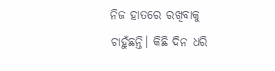ନିଜ ହାତରେ ରଖିବାକୁ ଚାହୁଁଛନ୍ତି। କିଛି ଦିନ ଧରି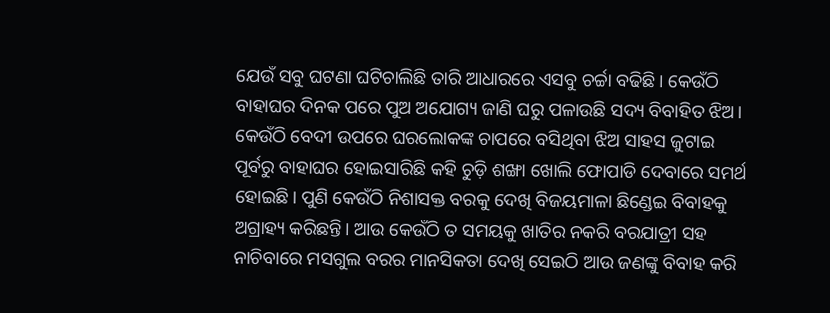ଯେଉଁ ସବୁ ଘଟଣା ଘଟିଚାଲିଛି ତାରି ଆଧାରରେ ଏସବୁ ଚର୍ଚ୍ଚା ବଢିଛି। କେଉଁଠି ବାହାଘର ଦିନକ ପରେ ପୁଅ ଅଯୋଗ୍ୟ ଜାଣି ଘରୁ ପଳାଉଛି ସଦ୍ୟ ବିବାହିତ ଝିଅ। କେଉଁଠି ବେଦୀ ଉପରେ ଘରଲୋକଙ୍କ ଚାପରେ ବସିଥିବା ଝିଅ ସାହସ ଜୁଟାଇ ପୂର୍ବରୁ ବାହାଘର ହୋଇସାରିଛି କହି ଚୁଡ଼ି ଶଙ୍ଖା ଖୋଲି ଫୋପାଡି ଦେବାରେ ସମର୍ଥ ହୋଇଛି। ପୁଣି କେଉଁଠି ନିଶାସକ୍ତ ବରକୁ ଦେଖି ବିଜୟମାଳା ଛିଣ୍ଡେଇ ବିବାହକୁ ଅଗ୍ରାହ୍ୟ କରିଛନ୍ତି। ଆଉ କେଉଁଠି ତ ସମୟକୁ ଖାତିର ନକରି ବରଯାତ୍ରୀ ସହ ନାଚିବାରେ ମସଗୁଲ ବରର ମାନସିକତା ଦେଖି ସେଇଠି ଆଉ ଜଣଙ୍କୁ ବିବାହ କରି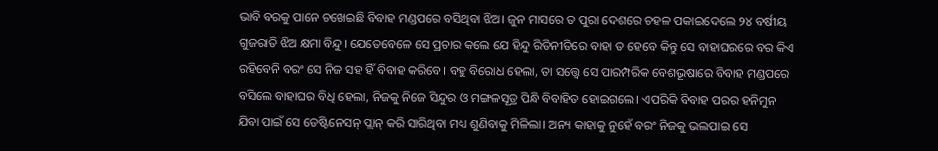ଭାବି ବରକୁ ପାନେ ଚଖେଇଛି ବିବାହ ମଣ୍ଡପରେ ବସିଥିବା ଝିଅ। ଜୁନ ମାସରେ ତ ପୁରା ଦେଶରେ ଚହଳ ପକାଇଦେଲେ ୨୪ ବର୍ଷୀୟ ଗୁଜରାତି ଝିଅ କ୍ଷମା ବିନ୍ଦୁ। ଯେତେବେଳେ ସେ ପ୍ରଚାର କଲେ ଯେ ହିନ୍ଦୁ ରିତିନୀତିରେ ବାହା ତ ହେବେ କିନ୍ତୁ ସେ ବାହାଘରରେ ବର କିଏ ରହିବେନି ବରଂ ସେ ନିଜ ସହ ହିଁ ବିବାହ କରିବେ। ବହୁ ବିରୋଧ ହେଲା, ତା ସତ୍ତ୍ୱେ ସେ ପାରମ୍ପରିକ ବେଶଭୂଷାରେ ବିବାହ ମଣ୍ଡପରେ ବସିଲେ ବାହାଘର ବିଧି ହେଲା, ନିଜକୁ ନିଜେ ସିନ୍ଦୁର ଓ ମଙ୍ଗଳସୂତ୍ର ପିନ୍ଧି ବିବାହିତ ହୋଇଗଲେ। ଏପରିକି ବିବାହ ପରର ହନିମୁନ ଯିବା ପାଇଁ ସେ ଡେଷ୍ଟିନେସନ୍ ପ୍ଲାନ୍ କରି ସାରିଥିବା ମଧ୍ୟ ଶୁଣିବାକୁ ମିଳିଲା। ଅନ୍ୟ କାହାକୁ ନୁହେଁ ବରଂ ନିଜକୁ ଭଲପାଇ ସେ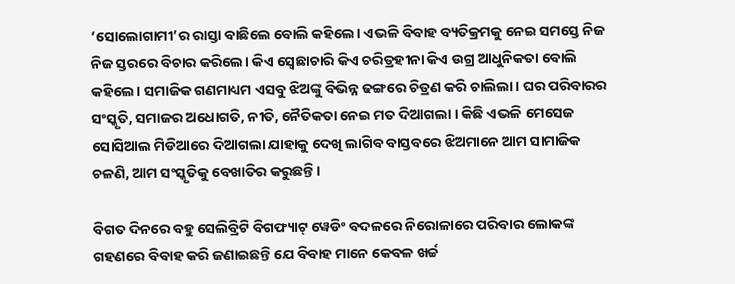‘ସୋଲୋଗାମୀ’ର ରାସ୍ତା ବାଛିଲେ ବୋଲି କହିଲେ। ଏଭଳି ବିବାହ ବ୍ୟତିକ୍ରମକୁ ନେଇ ସମସ୍ତେ ନିଜ ନିଜ ସ୍ତରରେ ବିଚାର କରିଲେ। କିଏ ସ୍ୱେଛାଚାରି କିଏ ଚରିତ୍ରହୀନା କିଏ ଉଗ୍ର ଆଧୁନିକତା ବୋଲି କହିଲେ। ସମାଜିକ ଗଣମାଧ୍ୟମ ଏସବୁ ଝିଅଙ୍କୁ ବିଭିନ୍ନ ଢଙ୍ଗରେ ଚିତ୍ରଣ କରି ଚାଲିଲା। ଘର ପରିବାରର ସଂସ୍କୃତି, ସମାଜର ଅଧୋଗତି, ନୀତି, ନୈତିକତା ନେଇ ମତ ଦିଆଗଲା । କିଛି ଏଭଳି ମେସେଜ ସୋସିଆଲ ମିଡିଆରେ ଦିଆଗଲା ଯାହାକୁ ଦେଖି ଲାଗିବ ବାସ୍ତବରେ ଝିଅମାନେ ଆମ ସାମାଜିକ ଚଳଣି, ଆମ ସଂସ୍କୃତିକୁ ବେଖାତିର କରୁଛନ୍ତି ।

ବିଗତ ଦିନରେ ବହୁ ସେଲିବ୍ରିଟି ବିଗଫ୍ୟାଟ୍ ୱେଡିଂ ବଦଳରେ ନିରୋଳାରେ ପରିବାର ଲୋକଙ୍କ ଗହଣରେ ବିବାହ କରି ଜଣାଇଛନ୍ତି ଯେ ବିବାହ ମାନେ କେବଳ ଖର୍ଚ୍ଚ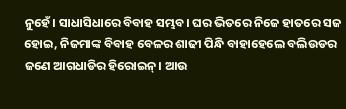ନୁହେଁ। ସାଧାସିଧାରେ ବିବାହ ସମ୍ଭବ। ଘର ଭିତରେ ନିଜେ ହାତରେ ସଜ ହୋଇ, ନିଜମାଙ୍କ ବିବାହ ବେଳର ଶାଢୀ ପିନ୍ଧି ବାହାହେଲେ ବଲିଉଡର ଜଣେ ଆଗଧାଡିର ହିରୋଇନ୍। ଆଉ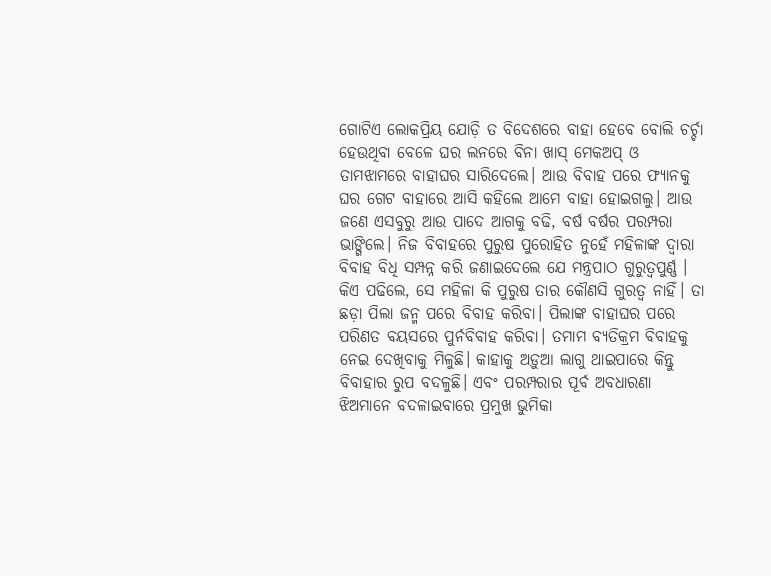ଗୋଟିଏ ଲୋକପ୍ରିୟ ଯୋଡ଼ି ତ ବିଦେଶରେ ବାହା ହେବେ ବୋଲି ଚର୍ଚ୍ଚା ହେଉଥିବା ବେଳେ ଘର ଲନରେ ବିନା ଖାସ୍ ମେକଅପ୍ ଓ ତାମଝାମରେ ବାହାଘର ସାରିଦେଲେ। ଆଉ ବିବାହ ପରେ ଫ୍ୟାନକୁ ଘର ଗେଟ ବାହାରେ ଆସି କହିଲେ ଆମେ ବାହା ହୋଇଗଲୁ। ଆଉ ଜଣେ ଏସବୁରୁ ଆଉ ପାଦେ ଆଗକୁ ବଢି, ବର୍ଷ ବର୍ଷର ପରମ୍ପରା ଭାଙ୍ଗିଲେ। ନିଜ ବିବାହରେ ପୁରୁଷ ପୁରୋହିତ ନୁହେଁ ମହିଳାଙ୍କ ଦ୍ୱାରା ବିବାହ ବିଧି ସମ୍ପନ୍ନ କରି ଜଣାଇଦେଲେ ଯେ ମନ୍ତ୍ରପାଠ ଗୁରୁତ୍ୱପୁର୍ଣ୍ଣ । କିଏ ପଢିଲେ, ସେ ମହିଳା କି ପୁରୁଷ ତାର କୌଣସି ଗୁରତ୍ୱ ନାହିଁ। ତା ଛଡ଼ା ପିଲା ଜନ୍ମ ପରେ ବିବାହ କରିବା। ପିଲାଙ୍କ ବାହାଘର ପରେ ପରିଣତ ବୟସରେ ପୁର୍ନବିବାହ କରିବା। ତମାମ ବ୍ୟତିକ୍ରମ ବିବାହକୁ ନେଇ ଦେଖିବାକୁ ମିଳୁଛି। କାହାକୁ ଅଡ଼ୁଆ ଲାଗୁ ଥାଇପାରେ କିନ୍ତୁ ବିବାହାର ରୁପ ବଦଳୁଛି। ଏବଂ ପରମ୍ପରାର ପୂର୍ବ ଅବଧାରଣା ଝିଅମାନେ ବଦଳାଇବାରେ ପ୍ରମୁଖ ଭୁମିକା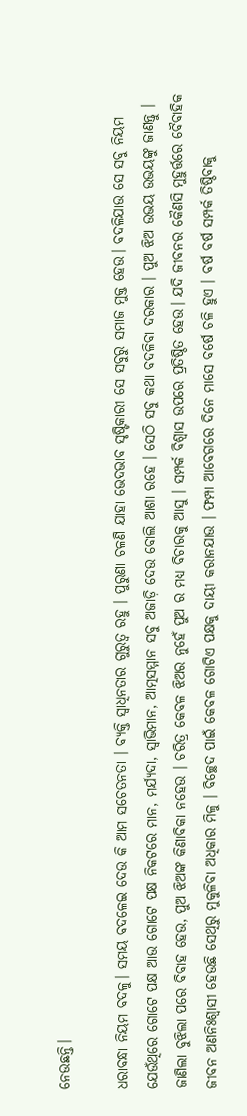ନେଉଛନ୍ତି।

ଧରାବନ୍ଧା ନିୟମ ବଦଳୁ। ସମୟ ବଦଳେଇ ଦେଉ କି ଆମ ସଚେତନତା । ବ୍ୟକ୍ତି ସ୍ବାଧିନତାର ଗୁରୁତ୍ବ ରହୁ । ପୁରୁଣା ଚଳଣି ଯାହା ଭେଦଭାବ ସୃଷ୍ଟିକାରୀ ସେ ସବୁରୁ ସମାଜ ମୁକ୍ତ ହେଉ। ବଦଳିଯାଉ ସେ ସବୁ ନିୟମ ଯେଉଁଥିରେ ଗୋଟେ ପକ୍ଷ ଆଉ ଗୋଟେ ପକ୍ଷ ନିକଟରେ ମାନ, ମର୍ଯ୍ୟଦା, ସ୍ବାଭିମାନ, ଆତ୍ମସମ୍ମାନ ସବୁ ଅଜାଡ଼ି ଦେଉ ବୋଲି ଆଶା ରହେ । ସେଠି ସବୁ କଥା ବଦଳିବା ଦରକାର । ପୁଅ ଝିଅ ଉଭୟ ଉଭୟଙ୍କୁ ଜାଣନ୍ତୁ । ଜାଣିଲା ବୁଝିଲା ପରେ ବିବାହ ହେଉ, ପୁଅ ଝିଅଙ୍କ କିଣାବିକା ନହେଉ । ଚରିତ୍ର କେବଳ ଝିଅର ନୁହେଁ ପୁଅ ର ମଧ୍ୟ ବିଚାରକୁ ଆସୁ । ସମ୍ପର୍କ ବିଶ୍ବାସ ଉପରେ ପ୍ରତିଷ୍ଠିତ ହେଉ। ଯଦି ଜୀବନର କୈଣସି ମୁହୁର୍ତ୍ତରେ ବୈବାହିକ ଜୀବନ ଅଣନିଃଶ୍ବାସୀ ହେଉଛି ସେଥିରୁ ମୁକୁଳିବା ଅଧିକାର ମିଳୁ । ବିଚ୍ଛେଦ ପାଇଁ କେବଳ ଗୋଟିଏ ପକ୍ଷକୁ ଦାୟୀ କରାନଯାଉ । ଫମ୍ପା ଆବେଗରେ ଦିନେ ମାସେ ବର୍ଷେ ଚଳି ହୁଏ । ବର୍ଷ ବର୍ଷ ସମ୍ପର୍କ ତିଷ୍ଠିବାକୁ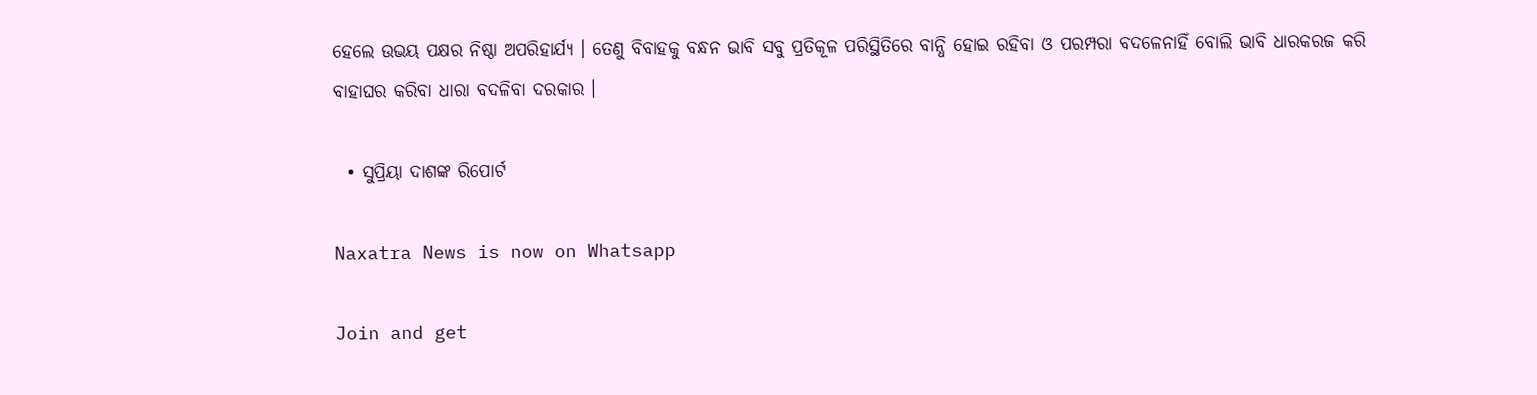ହେଲେ ଉଭୟ ପକ୍ଷର ନିଷ୍ଠା ଅପରିହାର୍ଯ୍ୟ । ତେଣୁ ବିବାହକୁ ବନ୍ଧନ ଭାବି ସବୁ ପ୍ରତିକୂଳ ପରିସ୍ଥିତିରେ ବାନ୍ଧି ହୋଇ ରହିବା ଓ ପରମ୍ପରା ବଦଳେନାହିଁ ବୋଲି ଭାବି ଧାରକରଜ କରି ବାହାଘର କରିବା ଧାରା ବଦଳିବା ଦରକାର ।

  • ସୁପ୍ରିୟା ଦାଶଙ୍କ ରିପୋର୍ଟ

Naxatra News is now on Whatsapp

Join and get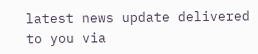latest news update delivered to you via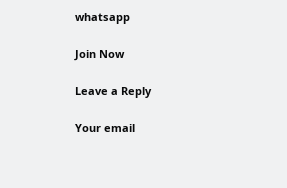whatsapp

Join Now

Leave a Reply

Your email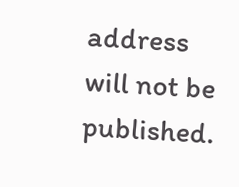address will not be published.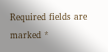Required fields are marked *